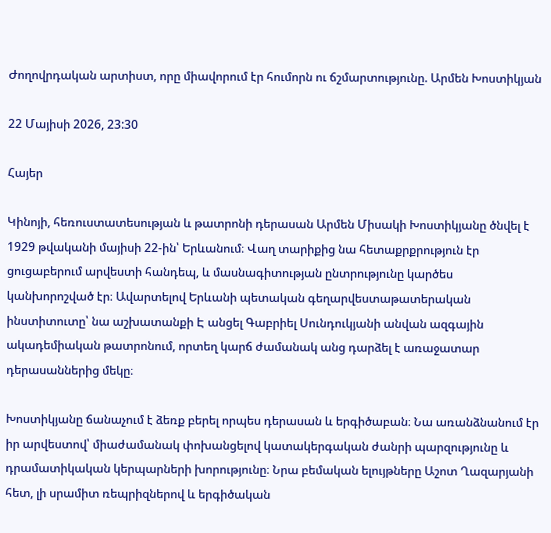Ժողովրդական արտիստ, որը միավորում էր հումորն ու ճշմարտությունը. Արմեն Խոստիկյան

22 Մայիսի 2026, 23:30

Հայեր

Կինոյի, հեռուստատեսության և թատրոնի դերասան Արմեն Միսակի Խոստիկյանը ծնվել է 1929 թվականի մայիսի 22-ին՝ Երևանում։ Վաղ տարիքից նա հետաքրքրություն էր ցուցաբերում արվեստի հանդեպ, և մասնագիտության ընտրությունը կարծես կանխորոշված էր։ Ավարտելով Երևանի պետական գեղարվեստաթատերական ինստիտուտը՝ նա աշխատանքի Է անցել Գաբրիել Սունդուկյանի անվան ազգային ակադեմիական թատրոնում, որտեղ կարճ ժամանակ անց դարձել է առաջատար դերասաններից մեկը։

Խոստիկյանը ճանաչում է ձեռք բերել որպես դերասան և երգիծաբան։ Նա առանձնանում էր իր արվեստով՝ միաժամանակ փոխանցելով կատակերգական ժանրի պարզությունը և դրամատիկական կերպարների խորությունը։ Նրա բեմական ելույթները Աշոտ Ղազարյանի հետ, լի սրամիտ ռեպրիզներով և երգիծական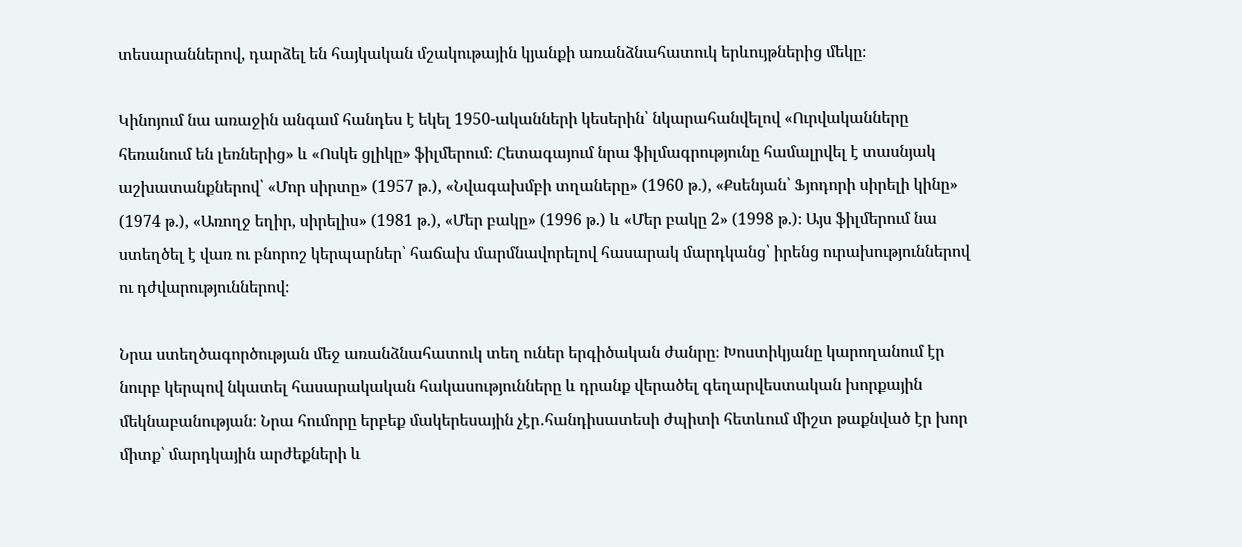տեսարաններով, դարձել են հայկական մշակութային կյանքի առանձնահատուկ երևույթներից մեկը։

Կինոյում նա առաջին անգամ հանդես է եկել 1950-ականների կեսերին՝ նկարահանվելով «Ուրվականները հեռանում են լեռներից» և «Ոսկե ցլիկը» ֆիլմերում։ Հետագայում նրա ֆիլմագրությունը համալրվել է տասնյակ աշխատանքներով՝ «Մոր սիրտը» (1957 թ.), «Նվագախմբի տղաները» (1960 թ.), «Քսենյան՝ Ֆյոդորի սիրելի կինը» (1974 թ.), «Առողջ եղիր, սիրելիս» (1981 թ.), «Մեր բակը» (1996 թ.) և «Մեր բակը 2» (1998 թ.)։ Այս ֆիլմերում նա ստեղծել է վառ ու բնորոշ կերպարներ՝ հաճախ մարմնավորելով հասարակ մարդկանց՝ իրենց ուրախություններով ու դժվարություններով։

Նրա ստեղծագործության մեջ առանձնահատուկ տեղ ուներ երգիծական ժանրը։ Խոստիկյանը կարողանում էր նուրբ կերպով նկատել հասարակական հակասությունները և դրանք վերածել գեղարվեստական խորքային մեկնաբանության։ Նրա հումորը երբեք մակերեսային չէր․հանդիսատեսի ժպիտի հետևում միշտ թաքնված էր խոր միտք՝ մարդկային արժեքների և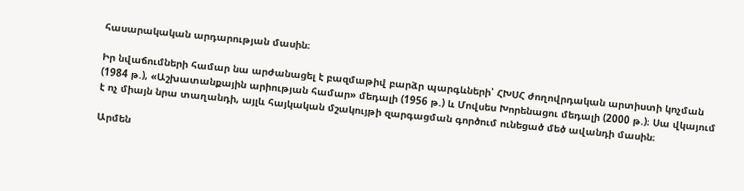հասարակական արդարության մասին։

Իր նվաճումների համար նա արժանացել է բազմաթիվ բարձր պարգևների՝ ՀԽՍՀ ժողովրդական արտիստի կոչման (1984 թ.), «Աշխատանքային արիության համար» մեդալի (1956 թ.) և Մովսես Խորենացու մեդալի (2000 թ.)։ Սա վկայում է ոչ միայն նրա տաղանդի, այլև հայկական մշակույթի զարգացման գործում ունեցած մեծ ավանդի մասին։

Արմեն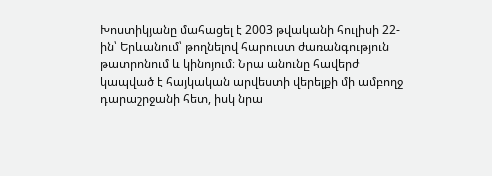Խոստիկյանը մահացել է 2003 թվականի հուլիսի 22-ին՝ Երևանում՝ թողնելով հարուստ ժառանգություն թատրոնում և կինոյում։ Նրա անունը հավերժ կապված է հայկական արվեստի վերելքի մի ամբողջ դարաշրջանի հետ, իսկ նրա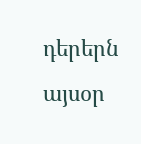դերերն այսօր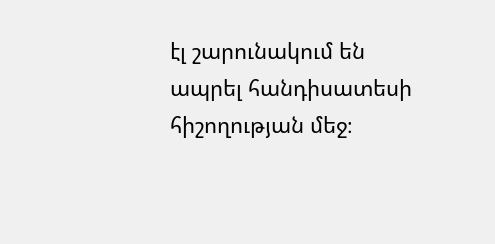էլ շարունակում են ապրել հանդիսատեսի հիշողության մեջ։